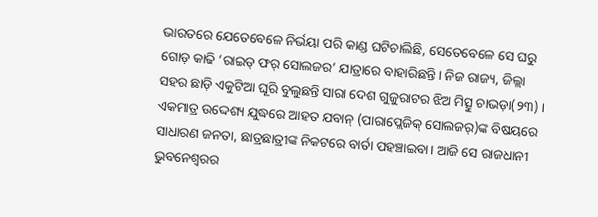ଭାରତରେ ଯେତେବେଳେ ନିର୍ଭୟା ପରି କାଣ୍ଡ ଘଟିଚାଲିଛି, ସେତେବେଳେ ସେ ଘରୁ ଗୋଡ଼ କାଢି ‘ରାଇଡ୍ ଫର୍ ସୋଲଜର’ ଯାତ୍ରାରେ ବାହାରିଛନ୍ତି। ନିଜ ରାଜ୍ୟ, ଜିଲ୍ଲା ସହର ଛାଡ଼ି ଏକୁଟିଆ ଘୂରି ବୁଲୁଛନ୍ତି ସାରା ଦେଶ ଗୁଜୁରାଟର ଝିଅ ମିତ୍ସୁ ଚାଭଡ଼ା(୨୩) । ଏକମାତ୍ର ଉଦ୍ଦେଶ୍ୟ ଯୁଦ୍ଧରେ ଆହତ ଯବାନ୍ (ପାରାପ୍ଲେଜିକ୍ ସୋଲଜର୍)ଙ୍କ ବିଷୟରେ ସାଧାରଣ ଜନତା, ଛାତ୍ରଛାତ୍ରୀଙ୍କ ନିକଟରେ ବାର୍ତା ପହଞ୍ଚାଇବା। ଆଜି ସେ ରାଜଧାନୀ ଭୁବନେଶ୍ୱରର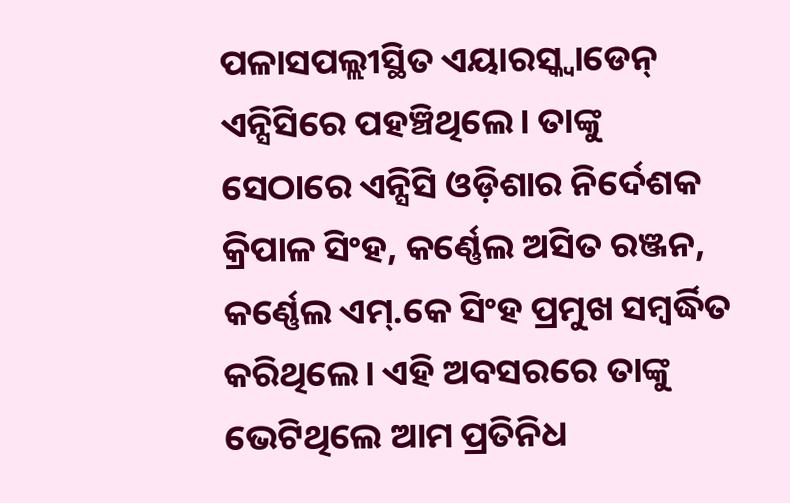ପଳାସପଲ୍ଲୀସ୍ଥିତ ଏୟାରସ୍କ୍ଵାଡେନ୍ ଏନ୍ସିସିରେ ପହଞ୍ଚିଥିଲେ। ତାଙ୍କୁ ସେଠାରେ ଏନ୍ସିସି ଓଡ଼ିଶାର ନିର୍ଦେଶକ କ୍ରିପାଳ ସିଂହ, କର୍ଣ୍ଣେଲ ଅସିତ ରଞ୍ଜନ, କର୍ଣ୍ଣେଲ ଏମ୍.କେ ସିଂହ ପ୍ରମୁଖ ସମ୍ବର୍ଦ୍ଧିତ କରିଥିଲେ। ଏହି ଅବସରରେ ତାଙ୍କୁ ଭେଟିଥିଲେ ଆମ ପ୍ରତିନିଧ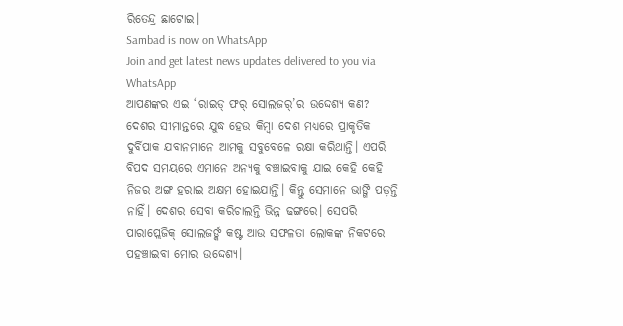ରିତେନ୍ଦ୍ର ଛାଟୋଇ।
Sambad is now on WhatsApp
Join and get latest news updates delivered to you via WhatsApp
ଆପଣଙ୍କର ଏଇ ‘ରାଇଡ୍ ଫର୍ ସୋଲଜର୍’ର ଉଦ୍ଦେଶ୍ୟ କଣ?
ଦେଶର ସୀମାନ୍ତରେ ଯୁଦ୍ଧ ହେଉ କିମ୍ବା ଦେଶ ମଧ୍ୟରେ ପ୍ରାକୃତିକ ଦୁର୍ବିପାକ ଯବାନମାନେ ଆମକୁ ସବୁବେଳେ ରକ୍ଷା କରିଥାନ୍ତି। ଏପରି ବିପଦ ସମୟରେ ଏମାନେ ଅନ୍ୟକୁ ବଞ୍ଚାଇବାକୁ ଯାଇ କେହି କେହି ନିଜର ଅଙ୍ଗ ହରାଇ ଅକ୍ଷମ ହୋଇଯାନ୍ତି। କିନ୍ତୁ ସେମାନେ ଭାଙ୍ଗି ପଡ଼ନ୍ତି ନାହିଁ। ଦେଶର ସେବା କରିଚାଲନ୍ତି ଭିନ୍ନ ଢଙ୍ଗରେ। ସେପରି ପାରାପ୍ଲେଜିକ୍ ସୋଲଜର୍ଙ୍କ କଷ୍ଟ ଆଉ ସଫଳତା ଲୋକଙ୍କ ନିକଟରେ ପହଞ୍ଚାଇବା ମୋର ଉଦ୍ଦେଶ୍ୟ।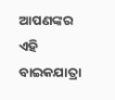ଆପଣଙ୍କର ଏହି ବାଇକଯାତ୍ରା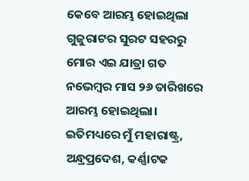କେବେ ଆରମ୍ଭ ହୋଇଥିଲା
ଗୁଜୁରାଟର ସୁରଟ ସହରରୁ ମୋର ଏଇ ଯାତ୍ରା ଗତ ନଭେମ୍ବର ମାସ ୨୬ ତାରିଖରେ ଆରମ୍ଭ ହୋଇଥିଲା। ଇତିମଧ୍ୟରେ ମୁଁ ମହାରାଷ୍ଟ୍ର, ଅନ୍ଧ୍ରପ୍ରଦେଶ, କର୍ଣ୍ଣାଟକ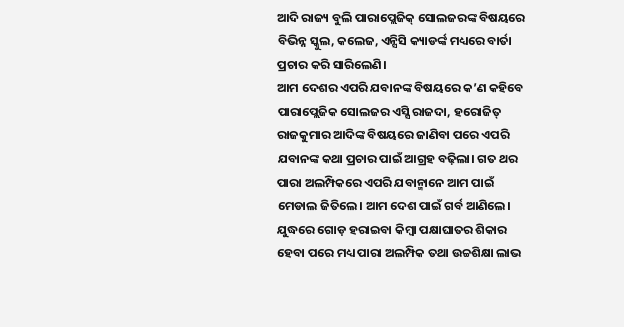ଆଦି ରାଜ୍ୟ ବୁଲି ପାରାପ୍ଲେଜିକ୍ ସୋଲଜରଙ୍କ ବିଷୟରେ ବିଭିନ୍ନ ସ୍କୁଲ, କଲେଜ, ଏନ୍ସିସି କ୍ୟାଡର୍ଙ୍କ ମଧ୍ୟରେ ବାର୍ତା ପ୍ରଚାର କରି ସାରିଲେଣି।
ଆମ ଦେଶର ଏପରି ଯବାନଙ୍କ ବିଷୟରେ କ’ଣ କହିବେ
ପାରାପ୍ଲେଜିକ ସୋଲଜର ଏସ୍ସି ରାଜଦା, ହରୋଜିତ୍ ରାଜକୁମାର ଆଦିଙ୍କ ବିଷୟରେ ଜାଣିବା ପରେ ଏପରି ଯବାନଙ୍କ କଥା ପ୍ରଚାର ପାଇଁ ଆଗ୍ରହ ବଢ଼ିଲା। ଗତ ଥର ପାରା ଅଲମ୍ପିକରେ ଏପରି ଯବାନ୍ମାନେ ଆମ ପାଇଁ ମେଡାଲ ଜିତିଲେ। ଆମ ଦେଶ ପାଇଁ ଗର୍ବ ଆଣିଲେ। ଯୁଦ୍ଧରେ ଗୋଡ଼ ହରାଇବା କିମ୍ବା ପକ୍ଷାଘାତର ଶିକାର ହେବା ପରେ ମଧ୍ୟ ପାରା ଅଲମ୍ପିକ ତଥା ଉଚ୍ଚଶିକ୍ଷା ଲାଭ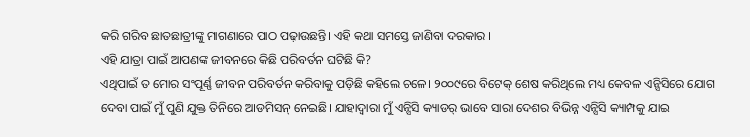କରି ଗରିବ ଛାତଛାତ୍ରୀଙ୍କୁ ମାଗଣାରେ ପାଠ ପଢ଼ାଉଛନ୍ତି। ଏହି କଥା ସମସ୍ତେ ଜାଣିବା ଦରକାର ।
ଏହି ଯାତ୍ରା ପାଇଁ ଆପଣଙ୍କ ଜୀବନରେ କିଛି ପରିବର୍ତନ ଘଟିଛି କି?
ଏଥିପାଇଁ ତ ମୋର ସଂପୂର୍ଣ୍ଣ ଜୀବନ ପରିବର୍ତନ କରିବାକୁ ପଡ଼ିଛି କହିଲେ ଚଳେ। ୨୦୦୯ରେ ବିଟେକ୍ ଶେଷ କରିଥିଲେ ମଧ୍ୟ କେବଳ ଏନ୍ସିସିରେ ଯୋଗ ଦେବା ପାଇଁ ମୁଁ ପୁଣି ଯୁକ୍ତ ତିନିରେ ଆଡମିସନ୍ ନେଇଛି। ଯାହାଦ୍ୱାରା ମୁଁ ଏନ୍ସିସି କ୍ୟାଡର୍ ଭାବେ ସାରା ଦେଶର ବିଭିନ୍ନ ଏନ୍ସିସି କ୍ୟାମ୍ପକୁ ଯାଇ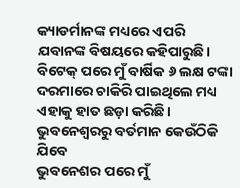କ୍ୟାଡର୍ମାନଙ୍କ ମଧ୍ୟରେ ଏପରି ଯବାନଙ୍କ ବିଷୟରେ କହିପାରୁଛି। ବିଟେକ୍ ପରେ ମୁଁ ବାର୍ଷିକ ୬ ଲକ୍ଷ ଟଙ୍କା ଦରମାରେ ଚାକିରି ପାଇଥିଲେ ମଧ୍ୟ ଏହାକୁ ହାତ ଛଡ଼ା କରିଛି।
ଭୁବନେଶ୍ୱରରୁ ବର୍ତମାନ କେଉଁଠିକି ଯିବେ
ଭୁବନେଶର ପରେ ମୁଁ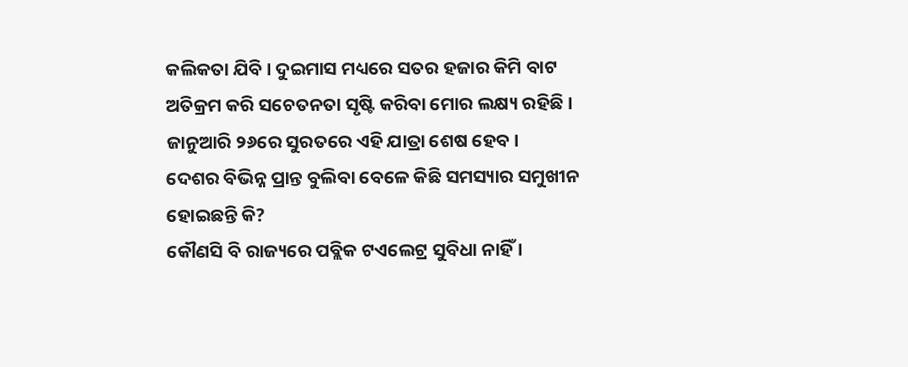କଲିକତା ଯିବି। ଦୁଇମାସ ମଧ୍ୟରେ ସତର ହଜାର କିମି ବାଟ ଅତିକ୍ରମ କରି ସଚେତନତା ସୃଷ୍ଟି କରିବା ମୋର ଲକ୍ଷ୍ୟ ରହିଛି । ଜାନୁଆରି ୨୬ରେ ସୁରତରେ ଏହି ଯାତ୍ରା ଶେଷ ହେବ।
ଦେଶର ବିଭିନ୍ନ ପ୍ରାନ୍ତ ବୁଲିବା ବେଳେ କିଛି ସମସ୍ୟାର ସମୁଖୀନ ହୋଇଛନ୍ତି କି?
କୌଣସି ବି ରାଜ୍ୟରେ ପବ୍ଲିକ ଟଏଲେଟ୍ର ସୁବିଧା ନାହିଁ ।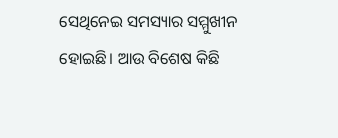ସେଥିନେଇ ସମସ୍ୟାର ସମ୍ମୁଖୀନ ହୋଇଛି। ଆଉ ବିଶେଷ କିଛି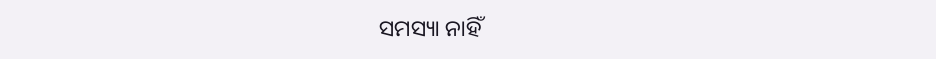ସମସ୍ୟା ନାହିଁ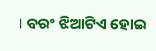। ବରଂ ଝିଆଟିଏ ହୋଇ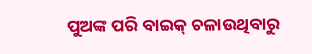ପୁଅଙ୍କ ପରି ବାଇକ୍ ଚଳାଉଥିବାରୁ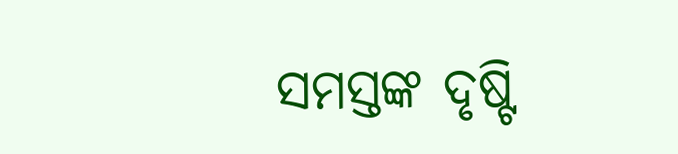ସମସ୍ତଙ୍କ ଦୃଷ୍ଟି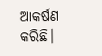ଆକର୍ଷଣ କରିଛି।